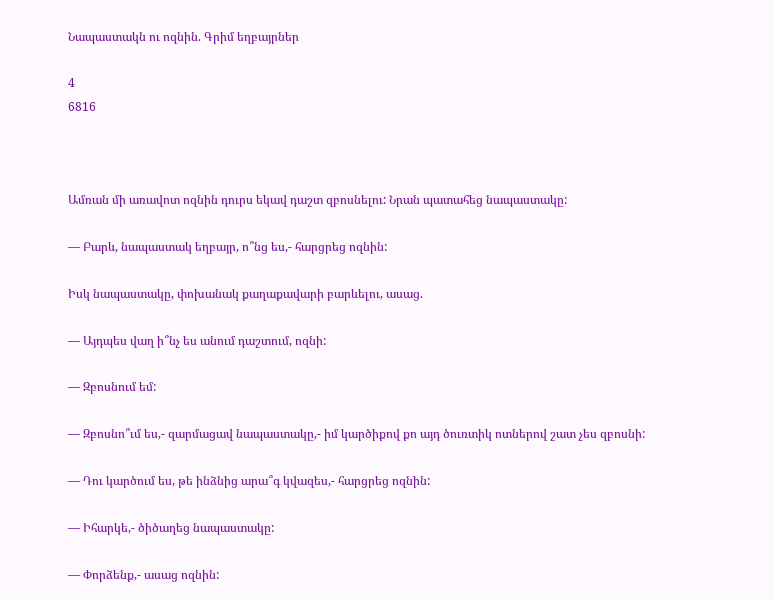Նապաստակն ու ոզնին. Գրիմ եղբայրներ

4
6816



Ամռան մի առավոտ ոզնին դուրս եկավ դաշտ զբոսնելու: Նրան պատահեց նապաստակը:

— Բարև, նապաստակ եղբայր, ո՞նց ես,- հարցրեց ոզնին:

Իսկ նապաստակը, փոխանակ քաղաքավարի բարևելու, ասաց.

— Այդպես վաղ ի՞նչ ես անում դաշտում, ոզնի:

— Զբոսնում եմ:

— Զբոսնո՞ւմ ես,- զարմացավ նապաստակը,- իմ կարծիքով քո այդ ծուռտիկ ոտներով շատ չես զբոսնի:

— Դու կարծում ես, թե ինձնից արա՞գ կվազես,- հարցրեց ոզնին:

— Իհարկե,- ծիծաղեց նապաստակը:

— Փորձենք,- ասաց ոզնին: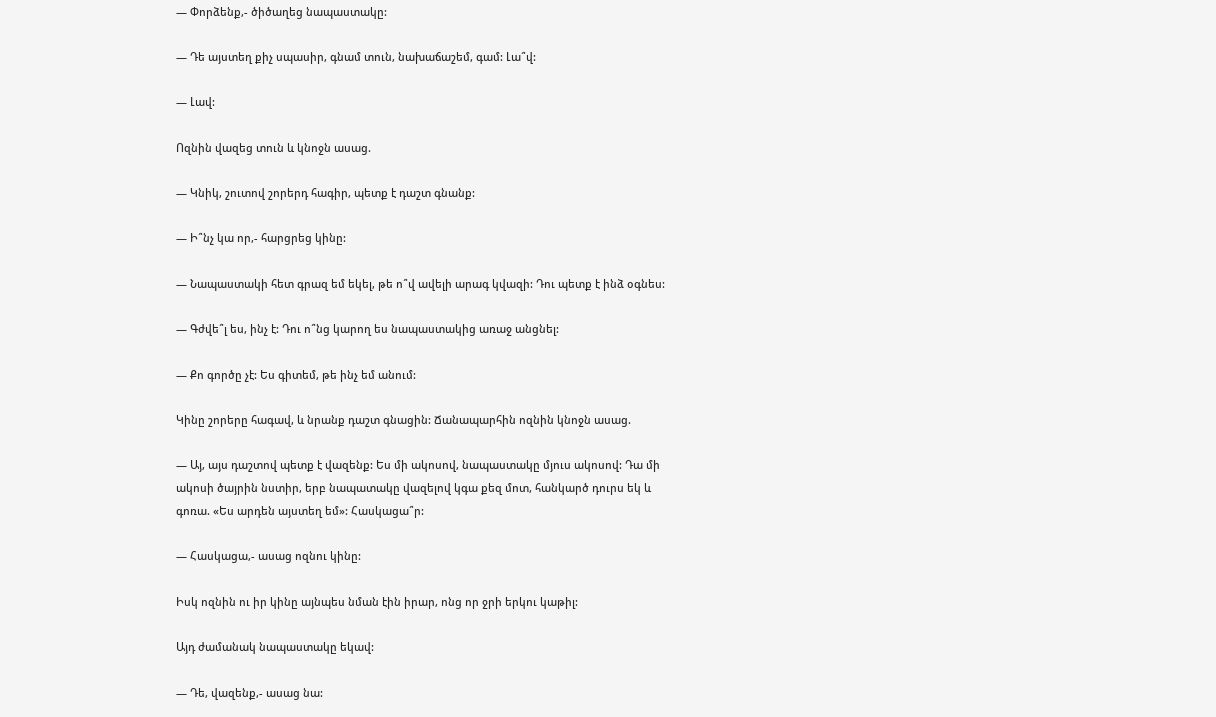— Փորձենք,- ծիծաղեց նապաստակը:

— Դե այստեղ քիչ սպասիր, գնամ տուն, նախաճաշեմ, գամ: Լա՞վ:

— Լավ:

Ոզնին վազեց տուն և կնոջն ասաց.

— Կնիկ, շուտով շորերդ հագիր, պետք է դաշտ գնանք:

— Ի՞նչ կա որ,- հարցրեց կինը:

— Նապաստակի հետ գրազ եմ եկել, թե ո՞վ ավելի արագ կվազի: Դու պետք է ինձ օգնես:

— Գժվե՞լ ես, ինչ է: Դու ո՞նց կարող ես նապաստակից առաջ անցնել:

— Քո գործը չէ: Ես գիտեմ, թե ինչ եմ անում:

Կինը շորերը հագավ, և նրանք դաշտ գնացին: Ճանապարհին ոզնին կնոջն ասաց.

— Այ, այս դաշտով պետք է վազենք: Ես մի ակոսով, նապաստակը մյուս ակոսով: Դա մի ակոսի ծայրին նստիր, երբ նապատակը վազելով կգա քեզ մոտ, հանկարծ դուրս եկ և գոռա. «Ես արդեն այստեղ եմ»: Հասկացա՞ր:

— Հասկացա,- ասաց ոզնու կինը:

Իսկ ոզնին ու իր կինը այնպես նման էին իրար, ոնց որ ջրի երկու կաթիլ:

Այդ ժամանակ նապաստակը եկավ:

— Դե, վազենք,- ասաց նա: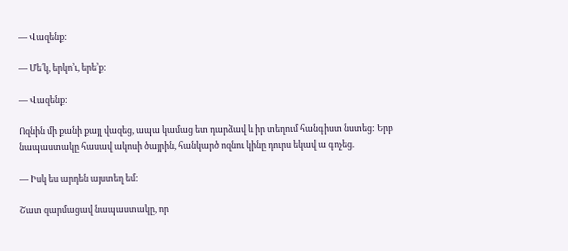— Վազենք:

— Մե՛կ, երկո’ւ, երե’ք:

— Վազենք:

Ոզնին մի քանի քայլ վազեց, ապա կամաց ետ դարձավ և իր տեղում հանգիստ նստեց: Երբ նապաստակը հասավ ակոսի ծայրին, հանկարծ ոզնու կինը դուրս եկավ ա գոչեց.

— Իսկ ես արդեն այստեղ եմ:

Շատ զարմացավ նապաստակը, որ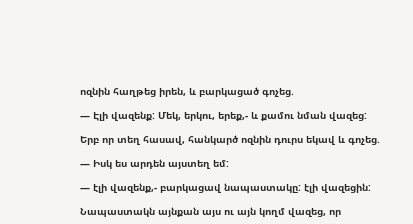ոզնին հաղթեց իրեն, և բարկացած գոչեց.

— Էլի վազենք: Մեկ, երկու, երեք,- և քամու նման վազեց:

Երբ որ տեղ հասավ, հանկարծ ոզնին դուրս եկավ և գոչեց.

— Իսկ ես արդեն այստեղ եմ:

— էլի վազենք,- բարկացավ նապաստակը: էլի վազեցին:

Նապաստակն այնքան այս ու այն կողմ վազեց, որ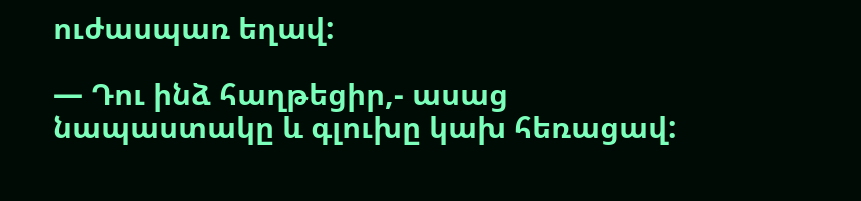ուժասպառ եղավ:

— Դու ինձ հաղթեցիր,- ասաց նապաստակը և գլուխը կախ հեռացավ: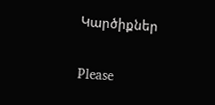Կարծիքներ

Please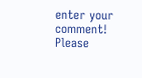enter your comment!
Please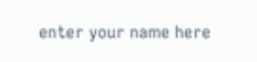enter your name here